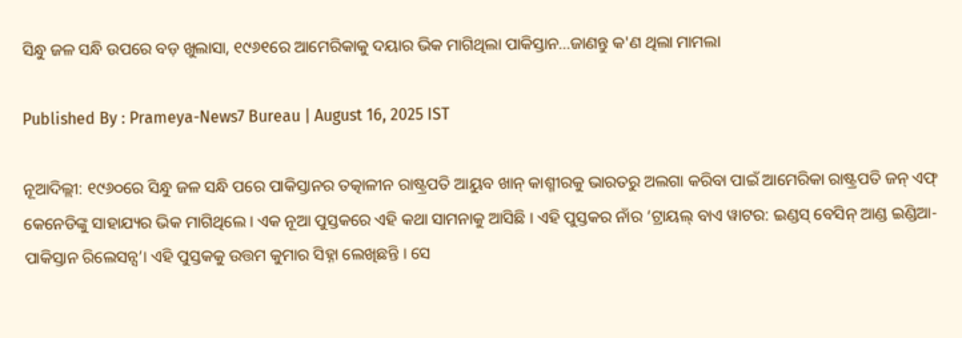ସିନ୍ଧୁ ଜଳ ସନ୍ଧି ଉପରେ ବଡ଼ ଖୁଲାସା, ୧୯୬୧ରେ ଆମେରିକାକୁ ଦୟାର ଭିକ ମାଗିଥିଲା ପାକିସ୍ତାନ...ଜାଣନ୍ତୁ କ'ଣ ଥିଲା ମାମଲା

Published By : Prameya-News7 Bureau | August 16, 2025 IST

ନୂଆଦିଲ୍ଲୀ: ୧୯୬୦ରେ ସିନ୍ଧୁ ଜଳ ସନ୍ଧି ପରେ ପାକିସ୍ତାନର ତତ୍କାଳୀନ ରାଷ୍ଟ୍ରପତି ଆୟୁବ ଖାନ୍ କାଶ୍ମୀରକୁ ଭାରତରୁ ଅଲଗା କରିବା ପାଇଁ ଆମେରିକା ରାଷ୍ଟ୍ରପତି ଜନ୍ ଏଫ୍ କେନେଡିଙ୍କୁ ସାହାଯ୍ୟର ଭିକ ମାଗିଥିଲେ । ଏକ ନୂଆ ପୁସ୍ତକରେ ଏହି କଥା ସାମନାକୁ ଆସିଛି । ଏହି ପୁସ୍ତକର ନାଁର ‘ଟ୍ରାୟଲ୍ ବାଏ ୱାଟର: ଇଣ୍ଡସ୍ ବେସିନ୍ ଆଣ୍ଡ ଇଣ୍ଡିଆ-ପାକିସ୍ତାନ ରିଲେସନ୍ସ’। ଏହି ପୁସ୍ତକକୁ ଉତ୍ତମ କୁମାର ସିହ୍ନା ଲେଖିଛନ୍ତି । ସେ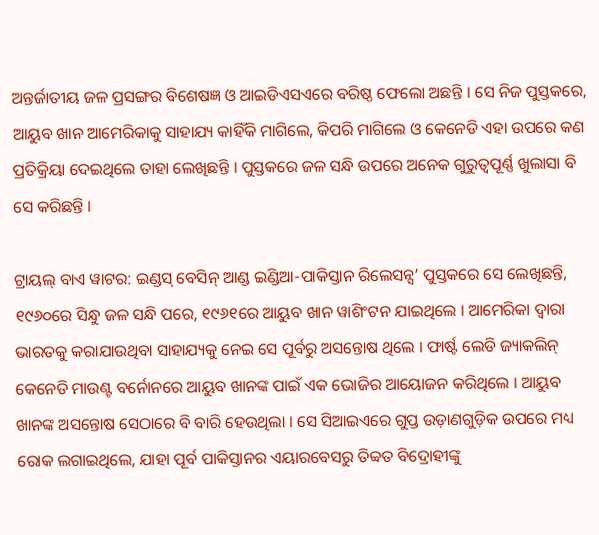ଅନ୍ତର୍ଜାତୀୟ ଜଳ ପ୍ରସଙ୍ଗର ବିଶେଷଜ୍ଞ ଓ ଆଇଡିଏସଏରେ ବରିଷ୍ଠ ଫେଲୋ ଅଛନ୍ତି । ସେ ନିଜ ପୁସ୍ତକରେ, ଆୟୁବ ଖାନ ଆମେରିକାକୁ ସାହାଯ୍ୟ କାହିଁକି ମାଗିଲେ, କିପରି ମାଗିଲେ ଓ କେନେଡି ଏହା ଉପରେ କଣ ପ୍ରତିକ୍ରିୟା ଦେଇଥିଲେ ତାହା ଲେଖିଛନ୍ତି । ପୁସ୍ତକରେ ଜଳ ସନ୍ଧି ଉପରେ ଅନେକ ଗୁରୁତ୍ୱପୂର୍ଣ୍ଣ ଖୁଲାସା ବି ସେ କରିଛନ୍ତି ।

ଟ୍ରାୟଲ୍ ବାଏ ୱାଟର: ଇଣ୍ଡସ୍ ବେସିନ୍ ଆଣ୍ଡ ଇଣ୍ଡିଆ-ପାକିସ୍ତାନ ରିଲେସନ୍ସ’ ପୁସ୍ତକରେ ସେ ଲେଖିଛନ୍ତି, ୧୯୬୦ରେ ସିନ୍ଧୁ ଜଳ ସନ୍ଧି ପରେ, ୧୯୬୧ରେ ଆୟୁବ ଖାନ ୱାଶିଂଟନ ଯାଇଥିଲେ । ଆମେରିକା ଦ୍ୱାରା ଭାରତକୁ କରାଯାଉଥିବା ସାହାଯ୍ୟକୁ ନେଇ ସେ ପୂର୍ବରୁ ଅସନ୍ତୋଷ ଥିଲେ । ଫାର୍ଷ୍ଟ ଲେଡି ଜ୍ୟାକଲିନ୍ କେନେଡି ମାଉଣ୍ଟ ବର୍ନୋନରେ ଆୟୁବ ଖାନଙ୍କ ପାଇଁ ଏକ ଭୋଜିର ଆୟୋଜନ କରିଥିଲେ । ଆୟୁବ ଖାନଙ୍କ ଅସନ୍ତୋଷ ସେଠାରେ ବି ବାରି ହେଉଥିଲା । ସେ ସିଆଇଏରେ ଗୁପ୍ତ ଉଡ଼ାଣଗୁଡ଼ିକ ଉପରେ ମଧ୍ୟ ରୋକ ଲଗାଇଥିଲେ, ଯାହା ପୂର୍ବ ପାକିସ୍ତାନର ଏୟାରବେସରୁ ତିବ୍ବତ ବିଦ୍ରୋହୀଙ୍କୁ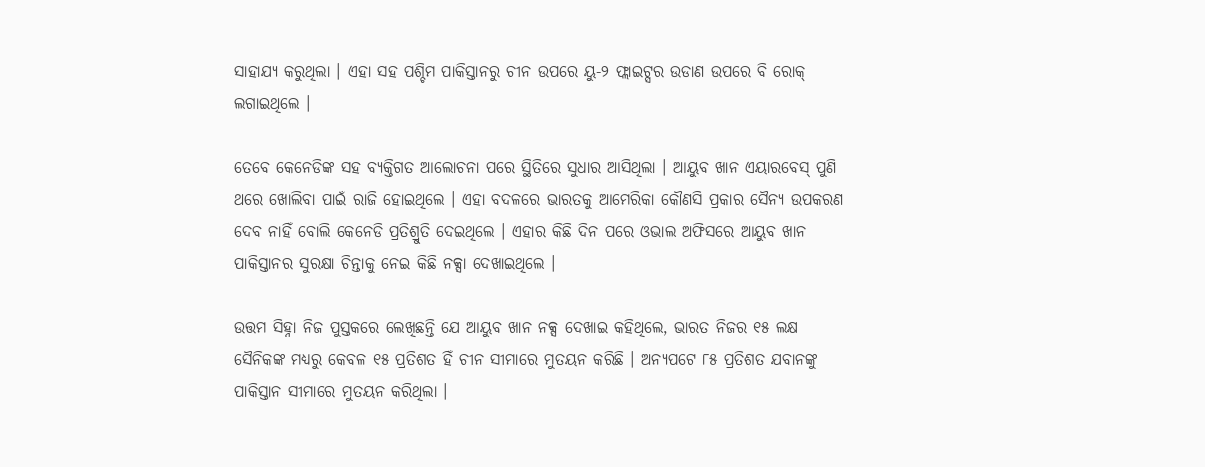ସାହାଯ୍ୟ କରୁଥିଲା । ଏହା ସହ ପଶ୍ଚିମ ପାକିସ୍ତାନରୁ ଚୀନ ଉପରେ ୟୁ-୨ ଫ୍ଲାଇଟ୍ସର ଉଡାଣ ଉପରେ ବି ରୋକ୍ ଲଗାଇଥିଲେ ।

ତେବେ କେନେଡିଙ୍କ ସହ ବ୍ୟକ୍ତିଗତ ଆଲୋଚନା ପରେ ସ୍ଥିତିରେ ସୁଧାର ଆସିଥିଲା । ଆୟୁବ ଖାନ ଏୟାରବେସ୍ ପୁଣି ଥରେ ଖୋଲିବା ପାଇଁ ରାଜି ହୋଇଥିଲେ । ଏହା ବଦଳରେ ଭାରତକୁ ଆମେରିକା କୌଣସି ପ୍ରକାର ସୈନ୍ୟ ଉପକରଣ ଦେବ ନାହିଁ ବୋଲି କେନେଡି ପ୍ରତିଶ୍ରୁତି ଦେଇଥିଲେ । ଏହାର କିଛି ଦିନ ପରେ ଓଭାଲ ଅଫିସରେ ଆୟୁବ ଖାନ ପାକିସ୍ତାନର ସୁରକ୍ଷା ଚିନ୍ତାକୁ ନେଇ କିଛି ନକ୍ସା ଦେଖାଇଥିଲେ ।

ଉତ୍ତମ ସିହ୍ନା ନିଜ ପୁସ୍ତକରେ ଲେଖିଛନ୍ତି ଯେ ଆୟୁବ ଖାନ ନକ୍ସ ଦେଖାଇ କହିଥିଲେ, ଭାରତ ନିଜର ୧୫ ଲକ୍ଷ ସୈନିକଙ୍କ ମଧ୍ୟରୁ କେବଳ ୧୫ ପ୍ରତିଶତ ହିଁ ଚୀନ ସୀମାରେ ମୁତୟନ କରିଛି । ଅନ୍ୟପଟେ ୮୫ ପ୍ରତିଶତ ଯବାନଙ୍କୁ ପାକିସ୍ତାନ ସୀମାରେ ମୁତୟନ କରିଥିଲା ।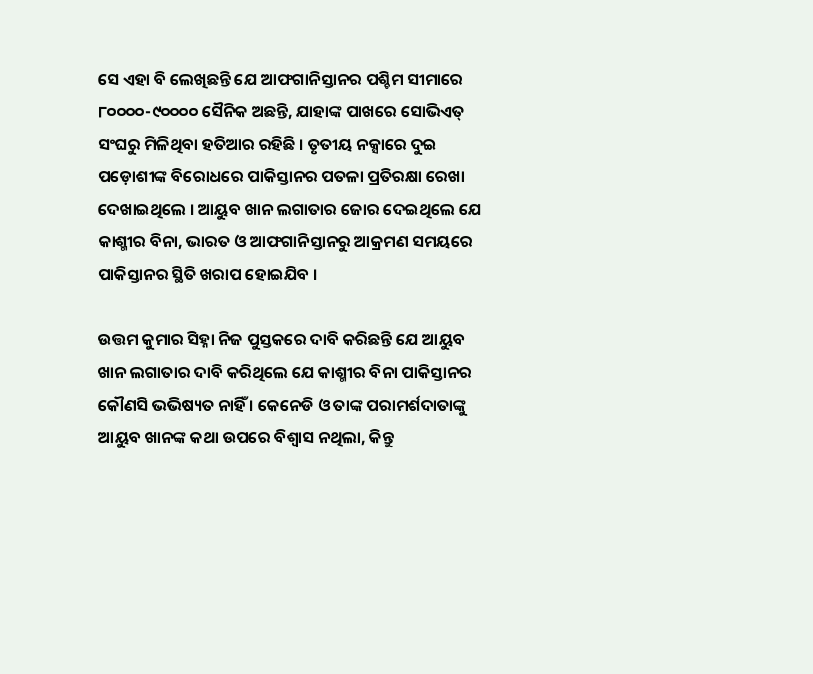ସେ ଏହା ବି ଲେଖିଛନ୍ତି ଯେ ଆଫଗାନିସ୍ତାନର ପଶ୍ଚିମ ସୀମାରେ ୮୦୦୦୦-୯୦୦୦୦ ସୈନିକ ଅଛନ୍ତି, ଯାହାଙ୍କ ପାଖରେ ସୋଭିଏତ୍ ସଂଘରୁ ମିଳିଥିବା ହତିଆର ରହିଛି । ତୃତୀୟ ନକ୍ସାରେ ଦୁଇ ପଡ଼ୋଶୀଙ୍କ ବିରୋଧରେ ପାକିସ୍ତାନର ପତଳା ପ୍ରତିରକ୍ଷା ରେଖା ଦେଖାଇଥିଲେ । ଆୟୁବ ଖାନ ଲଗାତାର ଜୋର ଦେଇଥିଲେ ଯେ କାଶ୍ମୀର ବିନା, ଭାରତ ଓ ଆଫଗାନିସ୍ତାନରୁ ଆକ୍ରମଣ ସମୟରେ ପାକିସ୍ତାନର ସ୍ଥିତି ଖରାପ ହୋଇଯିବ ।

ଉତ୍ତମ କୁମାର ସିହ୍ନା ନିଜ ପୁସ୍ତକରେ ଦାବି କରିଛନ୍ତି ଯେ ଆୟୁବ ଖାନ ଲଗାତାର ଦାବି କରିଥିଲେ ଯେ କାଶ୍ମୀର ବିନା ପାକିସ୍ତାନର କୌଣସି ଭଭିଷ୍ୟତ ନାହିଁ । କେନେଡି ଓ ତାଙ୍କ ପରାମର୍ଶଦାତାଙ୍କୁ ଆୟୁବ ଖାନଙ୍କ କଥା ଉପରେ ବିଶ୍ୱାସ ନଥିଲା, କିନ୍ତୁ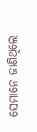ସେମାନେ ଜାଣିଥିଲେ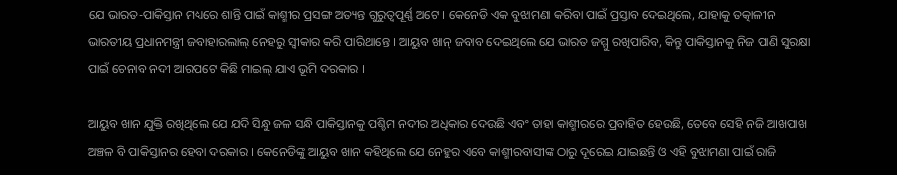ଯେ ଭାରତ-ପାକିସ୍ତାନ ମଧ୍ୟରେ ଶାନ୍ତି ପାଇଁ କାଶ୍ମୀର ପ୍ରସଙ୍ଗ ଅତ୍ୟନ୍ତ ଗୁରୁତ୍ୱପୂର୍ଣ୍ଣ ଅଟେ । କେନେଡି ଏକ ବୁଝାମଣା କରିବା ପାଇଁ ପ୍ରସ୍ତାବ ଦେଇଥିଲେ, ଯାହାକୁ ତତ୍କାଳୀନ ଭାରତୀୟ ପ୍ରଧାନମନ୍ତ୍ରୀ ଜବାହାରଲାଲ୍ ନେହରୁ ସ୍ୱୀକାର କରି ପାରିଥାନ୍ତେ । ଆୟୁବ ଖାନ୍ ଜବାବ ଦେଇଥିଲେ ଯେ ଭାରତ ଜମ୍ମୁ ରଖିପାରିବ, କିନ୍ତୁ ପାକିସ୍ତାନକୁ ନିଜ ପାଣି ସୁରକ୍ଷା ପାଇଁ ଚେନାବ ନଦୀ ଆରପଟେ କିଛି ମାଇଲ୍ ଯାଏ ଭୂମି ଦରକାର ।

ଆୟୁବ ଖାନ ଯୁକ୍ତି ରଖିଥିଲେ ଯେ ଯଦି ସିନ୍ଧୁ ଜଳ ସନ୍ଧି ପାକିସ୍ତାନକୁ ପଶ୍ଚିମ ନଦୀର ଅଧିକାର ଦେଉଛି ଏବଂ ତାହା କାଶ୍ମୀରରେ ପ୍ରବାହିତ ହେଉଛି, ତେବେ ସେହି ନଜି ଆଖପାଖ ଅଞ୍ଚଳ ବି ପାକିସ୍ତାନର ହେବା ଦରକାର । କେନେଡିଙ୍କୁ ଆୟୁବ ଖାନ କହିଥିଲେ ଯେ ନେହୁର ଏବେ କାଶ୍ମୀରବାସୀଙ୍କ ଠାରୁ ଦୂରେଇ ଯାଇଛନ୍ତି ଓ ଏହି ବୁଝାମଣା ପାଇଁ ରାଜି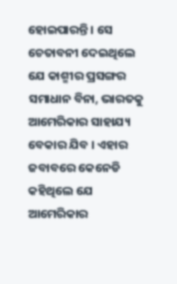ହୋଇପାରନ୍ତି । ସେ ଚେତାବନୀ ଦେଇଥିଲେ ଯେ କାଶ୍ମୀର ପ୍ରସଙ୍ଗର ସମାଧାନ ବିନା, ଭାରତକୁ ଆମେରିକାର ସାହାଯ୍ୟ ବେକାର ଯିବ । ଏହାର ଜବାବରେ କେନେଡି କହିଥିଲେ ଯେ ଆମେରିକାର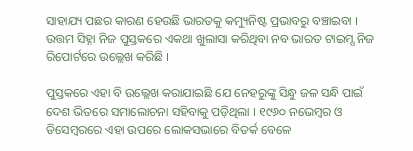ସାହାଯ୍ୟ ପଛର କାରଣ ହେଉଛି ଭାରତକୁ କମ୍ୟୁନିଷ୍ଟ ପ୍ରଭାବରୁ ବଞ୍ଚାଇବା । ଉତ୍ତମ ସିହ୍ନା ନିଜ ପୁସ୍ତକରେ ଏକଥା ଖୁଲାସା କରିଥିବା ନବ ଭାରତ ଟାଇମ୍ସ ନିଜ ରିପୋର୍ଟରେ ଉଲ୍ଲେଖ କରିଛି ।

ପୁସ୍ତକରେ ଏହା ବି ଉଲ୍ଲେଖ କରାଯାଇଛି ଯେ ନେହରୁଙ୍କୁ ସିନ୍ଧୁ ଜଳ ସନ୍ଧି ପାଇଁ ଦେଶ ଭିତରେ ସମାଲୋଚନା ସହିବାକୁ ପଡ଼ିଥିଲା । ୧୯୬୦ ନଭେମ୍ୱର ଓ ଡିସେମ୍ୱରରେ ଏହା ଉପରେ ଲୋକସଭାରେ ବିତର୍କ ବେଳେ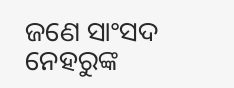ଜଣେ ସାଂସଦ ନେହରୁଙ୍କ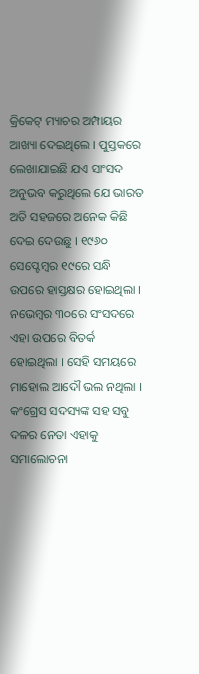କ୍ରିକେଟ୍ ମ୍ୟାଚର ଅମ୍ପାୟର ଆଖ୍ୟା ଦେଇଥିଲେ । ପୁସ୍ତକରେ ଲେଖାଯାଇଛି ଯଏ ସାଂସଦ ଅନୁଭବ କରୁଥିଲେ ଯେ ଭାରତ ଅତି ସହଜରେ ଅନେକ କିଛି ଦେଇ ଦେଉଛୁ । ୧୯୬୦ ସେପ୍ଟେମ୍ୱର ୧୯ରେ ସନ୍ଧି ଉପରେ ହାସ୍ତକ୍ଷର ହୋଇଥିଲା । ନଭେମ୍ୱର ୩୦ରେ ସଂସଦରେ ଏହା ଉପରେ ବିତର୍କ ହୋଇଥିଲା । ସେହି ସମୟରେ ମାହୋଲ ଆଦୌ ଭଲ ନଥିଲା । କଂଗ୍ରେସ ସଦସ୍ୟଙ୍କ ସହ ସବୁ ଦଳର ନେତା ଏହାକୁ ସମାଲୋଚନା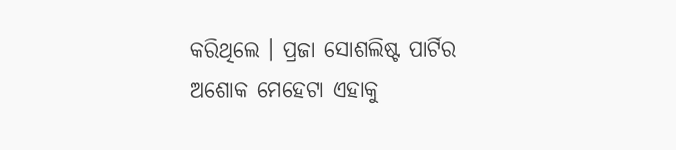କରିଥିଲେ । ପ୍ରଜା ସୋଶଲିଷ୍ଟ ପାର୍ଟିର ଅଶୋକ ମେହେଟା ଏହାକୁ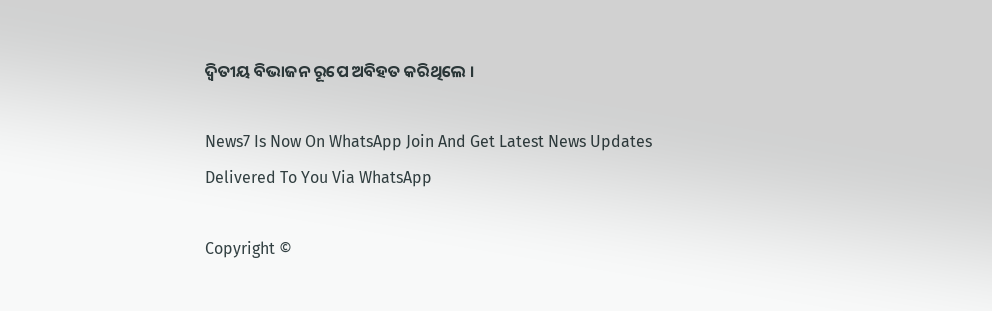ଦ୍ୱିତୀୟ ବିଭାଜନ ରୂପେ ଅବିହତ କରିଥିଲେ ।

News7 Is Now On WhatsApp Join And Get Latest News Updates Delivered To You Via WhatsApp

Copyright ©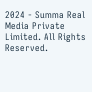2024 - Summa Real Media Private Limited. All Rights Reserved.